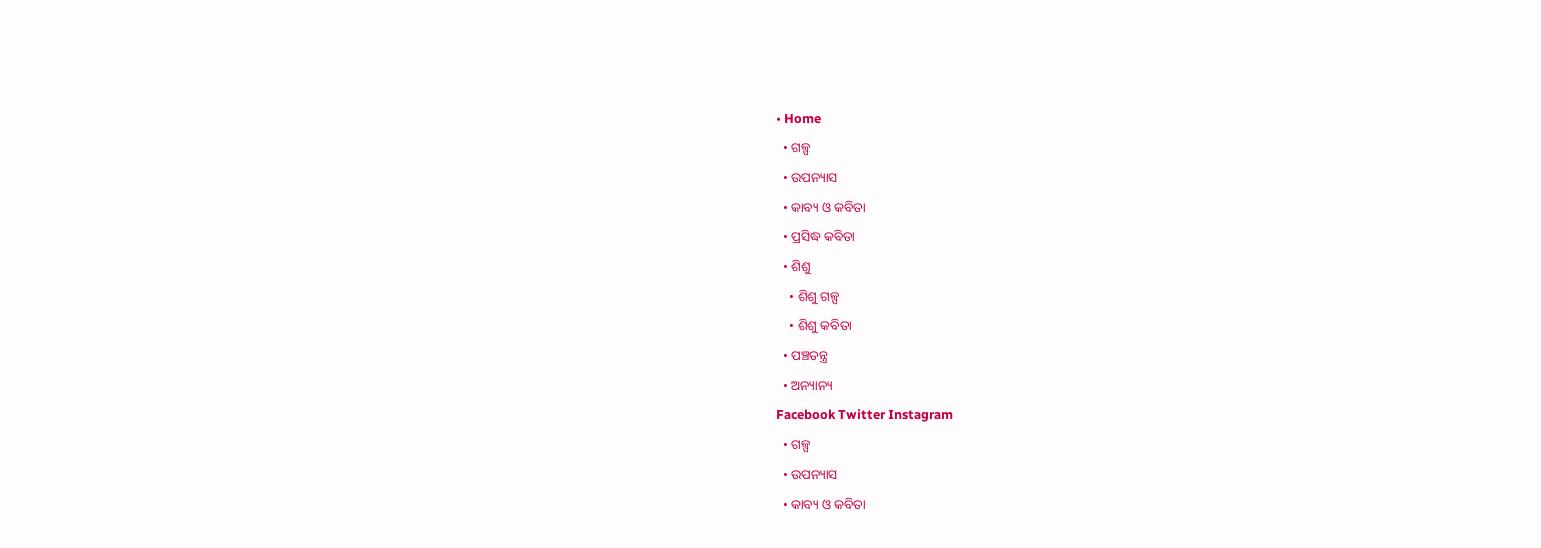• Home
  • ଗଳ୍ପ
  • ଉପନ୍ୟାସ
  • କାବ୍ୟ ଓ କବିତା
  • ପ୍ରସିଦ୍ଧ କବିତା
  • ଶିଶୁ
    • ଶିଶୁ ଗଳ୍ପ
    • ଶିଶୁ କବିତା
  • ପଞ୍ଚତନ୍ତ୍ର
  • ଅନ୍ୟାନ୍ୟ
Facebook Twitter Instagram
  • ଗଳ୍ପ
  • ଉପନ୍ୟାସ
  • କାବ୍ୟ ଓ କବିତା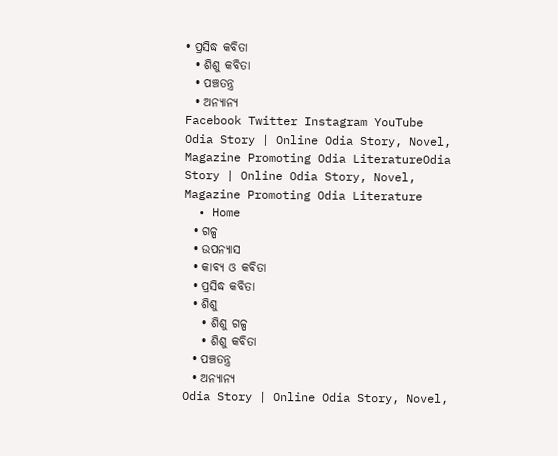• ପ୍ରସିଦ୍ଧ କବିତା
  • ଶିଶୁ କବିତା
  • ପଞ୍ଚତନ୍ତ୍ର
  • ଅନ୍ୟାନ୍ୟ
Facebook Twitter Instagram YouTube
Odia Story | Online Odia Story, Novel, Magazine Promoting Odia LiteratureOdia Story | Online Odia Story, Novel, Magazine Promoting Odia Literature
  • Home
  • ଗଳ୍ପ
  • ଉପନ୍ୟାସ
  • କାବ୍ୟ ଓ କବିତା
  • ପ୍ରସିଦ୍ଧ କବିତା
  • ଶିଶୁ
    • ଶିଶୁ ଗଳ୍ପ
    • ଶିଶୁ କବିତା
  • ପଞ୍ଚତନ୍ତ୍ର
  • ଅନ୍ୟାନ୍ୟ
Odia Story | Online Odia Story, Novel,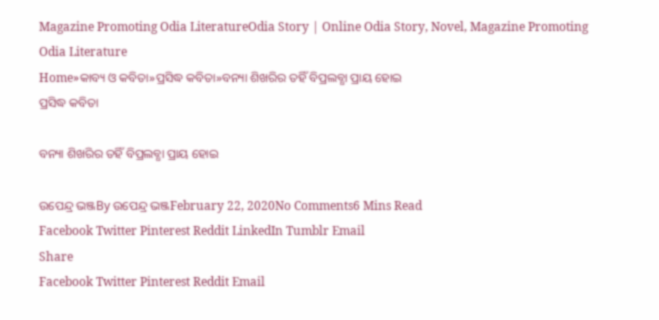Magazine Promoting Odia LiteratureOdia Story | Online Odia Story, Novel, Magazine Promoting Odia Literature
Home»କାବ୍ୟ ଓ କବିତା»ପ୍ରସିଦ୍ଧ କବିତା»ବନ୍ୟା ଶିଖରିର ତହିଁ ବିପ୍ରଲବ୍ଧା ପ୍ରାୟ ହୋଇ
ପ୍ରସିଦ୍ଧ କବିତା

ବନ୍ୟା ଶିଖରିର ତହିଁ ବିପ୍ରଲବ୍ଧା ପ୍ରାୟ ହୋଇ

ଉପେନ୍ଦ୍ର ଭଞ୍ଜBy ଉପେନ୍ଦ୍ର ଭଞ୍ଜFebruary 22, 2020No Comments6 Mins Read
Facebook Twitter Pinterest Reddit LinkedIn Tumblr Email
Share
Facebook Twitter Pinterest Reddit Email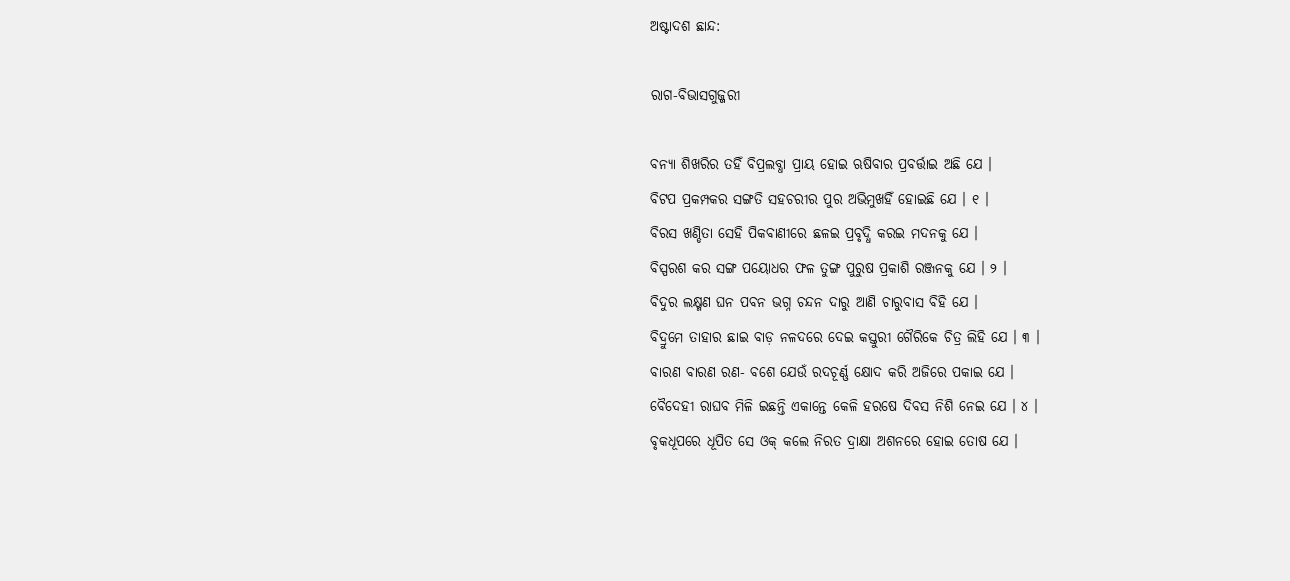ଅଷ୍ଟାଦଶ ଛାନ୍ଦ:

ରାଗ-ବିଭାସଗୁଜ୍ଜରୀ

ବନ୍ୟା ଶିଖରିର ତହିଁ ବିପ୍ରଲବ୍ଧା ପ୍ରାୟ ହୋଇ ଋଷିବାର ପ୍ରବର୍ତ୍ତାଇ ଅଛି ଯେ ।
ବିଟପ ପ୍ରକମ୍ପକର ସଙ୍ଗତି ସହଚରୀର ପୁର ଅଭିମୁଖହିଁ ହୋଇଛି ଯେ । ୧ ।
ବିରସ ଖଣ୍ଡିତା ସେହି ପିକବାଣୀରେ ଛଳଇ ପ୍ରବୃଦ୍ଧି କରଇ ମଦନକୁ ଯେ ।
ବିସ୍ପରଶ କର ସଙ୍ଗ ପୟୋଧର ଫଳ ତୁଙ୍ଗ ପୁରୁଷ ପ୍ରକାଶି ରଞ୍ଜନକୁ ଯେ । ୨ ।
ବିଦୁର ଲକ୍ଷ୍ମଣ ଘନ ପବନ ଭଗ୍ନ ଚନ୍ଦନ ଦାରୁ ଆଣି ଚାରୁବାସ ବିହି ଯେ ।
ବିଦ୍ରୁମେ ତାହାର ଛାଇ ବାଡ଼ ନଳଦରେ ଦେଇ କସ୍ତୁରୀ ଗୈରିକେ ଚିତ୍ର ଲିହି ଯେ । ୩ ।
ବାରଣ ବାରଣ ରଣ- ବଶେ ଯେଉଁ ରଦଚୂର୍ଣ୍ଣ କ୍ଷୋଦ କରି ଅଜିରେ ପକାଇ ଯେ ।
ବୈଦେହୀ ରାଘବ ମିଳି ଇଛନ୍ତି ଏକାନ୍ତେ କେଳି ହରଷେ ଦିବସ ନିଶି ନେଇ ଯେ । ୪ ।
ବୃକଧୂପରେ ଧୂପିତ ସେ ଓକ୍ କଲେ ନିରତ ଦ୍ରାକ୍ଷା ଅଶନରେ ହୋଇ ତୋଷ ଯେ ।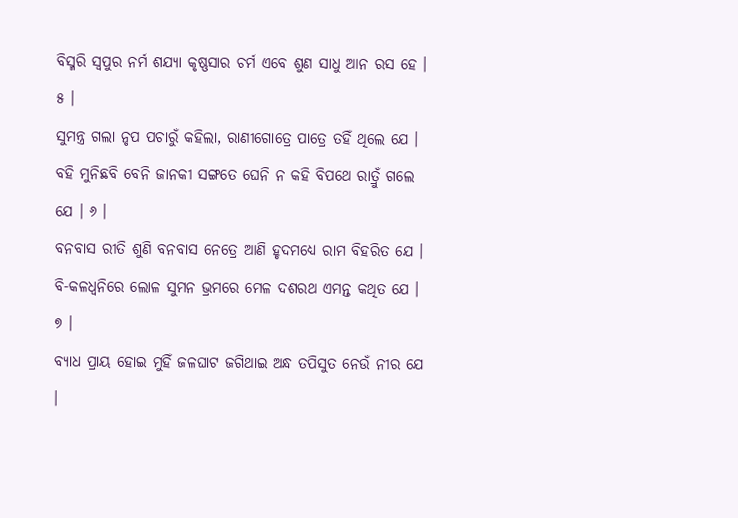ବିସ୍ମରି ସ୍ୱପୁର ନର୍ମ ଶଯ୍ୟା କୃଷ୍ଣସାର ଚର୍ମ ଏବେ ଶୁଣ ସାଧୁ ଆନ ରସ ହେ । ୫ ।
ସୁମନ୍ତ୍ର ଗଲା ନୃପ ପଚାରୁଁ କହିଲା, ରାଣୀଗୋତ୍ରେ ପାତ୍ରେ ତହିଁ ଥିଲେ ଯେ ।
ବହି ମୁନିଛବି ବେନି ଜାନକୀ ସଙ୍ଗତେ ଘେନି ନ କହି ବିପଥେ ରାତ୍ରୁଁ ଗଲେ ଯେ । ୬ ।
ବନବାସ ରୀତି ଶୁଣି ବନବାସ ନେତ୍ରେ ଆଣି ହୃଦମଧ୍ୟେ ରାମ ବିହରିତ ଯେ ।
ବି-କଳଧ୍ୱନିରେ ଲୋଳ ସୁମନ ଭ୍ରମରେ ମେଳ ଦଶରଥ ଏମନ୍ତ କଥିତ ଯେ । ୭ ।
ବ୍ୟାଧ ପ୍ରାୟ ହୋଇ ମୁହିଁ ଜଳଘାଟ ଜଗିଥାଇ ଅନ୍ଧ ତପିସୁତ ନେଉଁ ନୀର ଯେ ।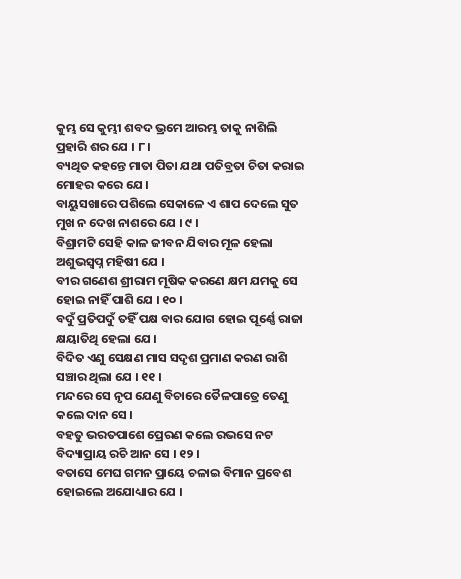କୁମ୍ଭ ସେ କୁମ୍ଭୀ ଶବଦ ଭ୍ରମେ ଆରମ୍ଭ ତାକୁ ନାଶିଲି ପ୍ରହାରି ଶର ଯେ । ୮ ।
ବ୍ୟଥିତ କହନ୍ତେ ମାତା ପିତା ଯଥା ପତିବ୍ରତା ଚିତା କରାଇ ମୋହର କରେ ଯେ ।
ବାୟୁସଖାରେ ପଶିଲେ ସେକାଳେ ଏ ଶାପ ଦେଲେ ସୁତ ମୁଖ ନ ଦେଖ ନାଶରେ ଯେ । ୯ ।
ବିଶ୍ରାମଟି ସେହି କାଳ ଜୀବନ ଯିବାର ମୂଳ ହେଲା ଅଶୁଭସ୍ୱପ୍ନ ମହିଷୀ ଯେ ।
ବୀର ଗଣେଶ ଶ୍ରୀରାମ ମୂଷିକ କରଣେ କ୍ଷମ ଯମକୁ ସେ ହୋଇ ନାହିଁ ପାଶି ଯେ । ୧୦ ।
ବଦୁଁ ପ୍ରତିପଦୁଁ ତହିଁ ପକ୍ଷ ବାର ଯୋଗ ହୋଇ ପୂର୍ଣ୍ଣେ ରାଜା କ୍ଷୟାତିଥି ହେଲା ଯେ ।
ବିଦିତ ଏଣୁ ସେକ୍ଷଣ ମାସ ସଦୃଶ ପ୍ରମାଣ କରଣ ରାଶି ସଞ୍ଚାର ଥିଲା ଯେ । ୧୧ ।
ମନ୍ଦରେ ସେ ନୃପ ଯେଣୁ ବିଚାରେ ତୈଳପାତ୍ରେ ତେଣୁ କଲେ ଦାନ ସେ ।
ବହତୁ ଭରତପାଶେ ପ୍ରେରଣ କଲେ ରଭସେ ନଟ ବିଦ୍ୟାପ୍ରାୟ ରଚି ଆନ ସେ । ୧୨ ।
ବତାସେ ମେଘ ଗମନ ପ୍ରାୟେ ଚଳାଇ ବିମାନ ପ୍ରବେଶ ହୋଇଲେ ଅଯୋଧ୍ୟାର ଯେ ।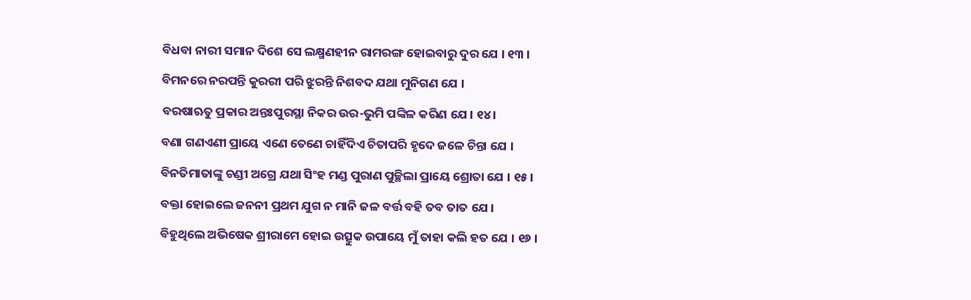ବିଧବା ନାରୀ ସମାନ ଦିଶେ ସେ ଲକ୍ଷ୍ମଣହୀନ ରାମରଙ୍ଗ ହୋଇବାରୁ ଦୁର ଯେ । ୧୩ ।
ବିମନରେ ନରପନ୍ତି କୁରରୀ ପରି ଝୁରନ୍ତି ନିଶବଦ ଯଥା ମୁନିଗଣ ଯେ ।
ବରଷାଋତୁ ପ୍ରକାର ଅନ୍ତଃପୁରସ୍ଥା ନିକର ଉର-ଭୁମି ପଙ୍କିଳ କରିଣ ଯେ । ୧୪ ।
ବଣା ଗଣଏଣୀ ପ୍ରାୟେ ଏଣେ ତେଣେ ଚାହିଁଦିଏ ଚିତାପରି ହୃଦେ ଜଳେ ଚିନ୍ତା ଯେ ।
ବିନତିମାତାଙ୍କୁ ଚଣ୍ଡୀ ଅଗ୍ରେ ଯଥା ସିଂହ ମଣ୍ଡ ପୁରାଣ ପୁଚ୍ଛିଲା ପ୍ରାୟେ ଶ୍ରୋତା ଯେ । ୧୫ ।
ବକ୍ତା ହୋଇଲେ ଜନନୀ ପ୍ରଥମ ଯୁଗ ନ ମାନି ଜଳ ବର୍ତ୍ତ ବହି ତବ ତାତ ଯେ ।
ବିହୁଥିଲେ ଅଭିଷେକ ଶ୍ରୀରାମେ ହୋଇ ଉତ୍ସୁକ ଉପାୟେ ମୁଁ ତାହା କଲି ହତ ଯେ । ୧୬ ।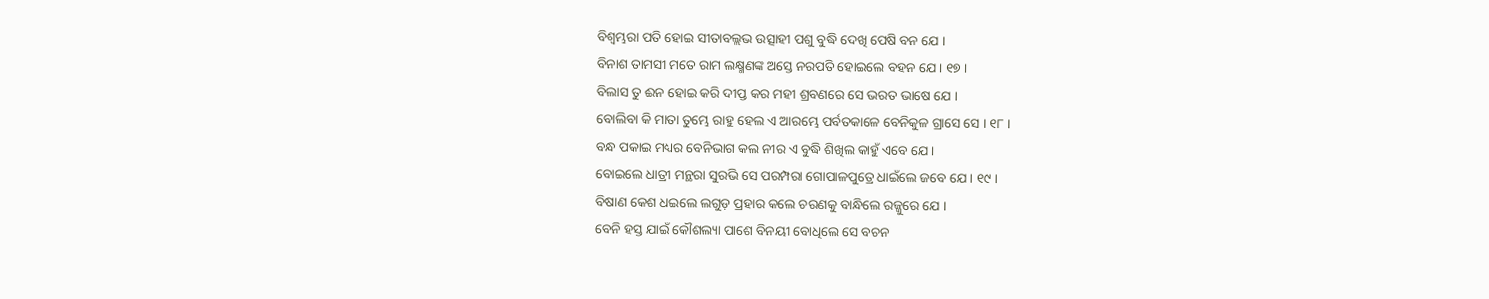ବିଶ୍ୱମ୍ଭରା ପତି ହୋଇ ସୀତାବଲ୍ଲଭ ଉତ୍ସାହୀ ପଶୁ ବୁଦ୍ଧି ଦେଖି ପେଷି ବନ ଯେ ।
ବିନାଶ ତାମସୀ ମତେ ରାମ ଲକ୍ଷ୍ମଣଙ୍କ ଅସ୍ତେ ନରପତି ହୋଇଲେ ବହନ ଯେ । ୧୭ ।
ବିଲାସ ତୁ ଈନ ହୋଇ କରି ଦୀପ୍ତ କର ମହୀ ଶ୍ରବଣରେ ସେ ଭରତ ଭାଷେ ଯେ ।
ବୋଲିବା କି ମାତା ତୁମ୍ଭେ ରାହୁ ହେଲ ଏ ଆରମ୍ଭେ ପର୍ବତକାଳେ ବେନିକୁଳ ଗ୍ରାସେ ସେ । ୧୮ ।
ବନ୍ଧ ପକାଇ ମଧ୍ୟର ବେନିଭାଗ କଲ ନୀର ଏ ବୁଦ୍ଧି ଶିଖିଲ କାହୁଁ ଏବେ ଯେ ।
ବୋଇଲେ ଧାତ୍ରୀ ମନ୍ଥରା ସୁରଭି ସେ ପରମ୍ପରା ଗୋପାଳପୁତ୍ରେ ଧାଇଁଲେ ଜବେ ଯେ । ୧୯ ।
ବିଷାଣ କେଶ ଧଇଲେ ଲଗୁଡ଼ ପ୍ରହାର କଲେ ଚରଣକୁ ବାନ୍ଧିଲେ ରଜ୍ଜୁରେ ଯେ ।
ବେନି ହସ୍ତ ଯାଇଁ କୌଶଲ୍ୟା ପାଶେ ବିନୟୀ ବୋଧିଲେ ସେ ବଚନ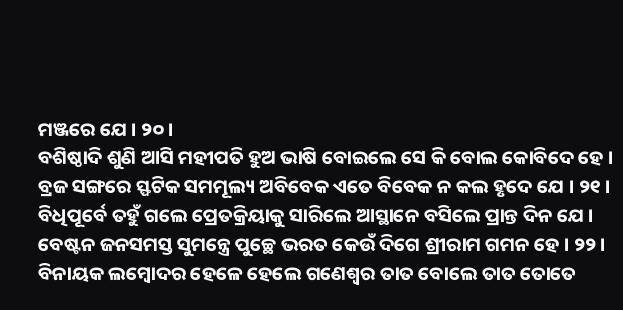ମଞ୍ଜରେ ଯେ । ୨୦ ।
ବଶିଷ୍ଠାଦି ଶୁଣି ଆସି ମହୀପତି ହୁଅ ଭାଷି ବୋଇଲେ ସେ କି ବୋଲ କୋବିଦେ ହେ ।
ବ୍ରଜ ସଙ୍ଗରେ ସ୍ଫଟିକ ସମମୂଲ୍ୟ ଅବିବେକ ଏତେ ବିବେକ ନ କଲ ହୃଦେ ଯେ । ୨୧ ।
ବିଧିପୂର୍ବେ ତହୁଁ ଗଲେ ପ୍ରେତକ୍ରିୟାକୁ ସାରିଲେ ଆସ୍ଥାନେ ବସିଲେ ପ୍ରାନ୍ତ ଦିନ ଯେ ।
ବେଷ୍ଟନ ଜନସମସ୍ତ ସୁମନ୍ତ୍ରେ ପୁଚ୍ଛେ ଭରତ କେଉଁ ଦିଗେ ଶ୍ରୀରାମ ଗମନ ହେ । ୨୨ ।
ବିନାୟକ ଲମ୍ବୋଦର ହେଳେ ହେଲେ ଗଣେଶ୍ୱର ତାତ ବୋଲେ ତାତ ତୋତେ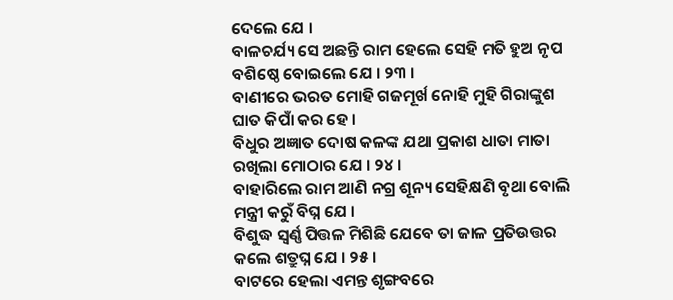ଦେଲେ ଯେ ।
ବାଳଚର୍ଯ୍ୟ ସେ ଅଛନ୍ତି ରାମ ହେଲେ ସେହି ମତି ହୁଅ ନୃପ ବଶିଷ୍ଠେ ବୋଇଲେ ଯେ । ୨୩ ।
ବାଣୀରେ ଭରତ ମୋହି ଗଜମୂର୍ଖ ନୋହି ମୁହି ଗିରାଙ୍କୁଶ ଘାତ କିପାଁ କର ହେ ।
ବିଧୁର ଅଜ୍ଞାତ ଦୋଷ କଳଙ୍କ ଯଥା ପ୍ରକାଶ ଧାତା ମାତା ରଖିଲା ମୋଠାର ଯେ । ୨୪ ।
ବାହାରିଲେ ରାମ ଆଣି ନଗ୍ର ଶୂନ୍ୟ ସେହିକ୍ଷଣି ବୃଥା ବୋଲି ମନ୍ତ୍ରୀ କରୁଁ ବିଘ୍ନ ଯେ ।
ବିଶୁଦ୍ଧ ସ୍ୱର୍ଣ୍ଣ ପିତ୍ତଳ ମିଶିଛି ଯେବେ ତା ଜାଳ ପ୍ରତିଉତ୍ତର କଲେ ଶତ୍ରୁଘ୍ନ ଯେ । ୨୫ ।
ବାଟରେ ହେଲା ଏମନ୍ତ ଶୃଙ୍ଗବରେ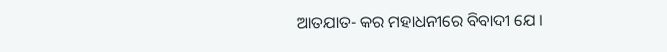ଆତଯାତ- କର ମହାଧନୀରେ ବିବାଦୀ ଯେ ।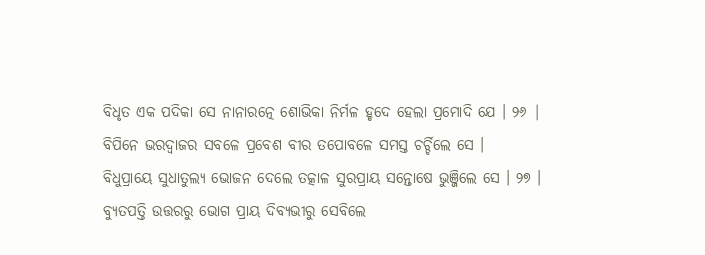ବିଧୃତ ଏକ ପଦିକା ସେ ନାନାରତ୍ନେ ଶୋଭିକା ନିର୍ମଳ ହୃଦେ ହେଲା ପ୍ରମୋଦି ଯେ । ୨୬ |
ବିପିନେ ଭରଦ୍ୱାଜର ସବଳେ ପ୍ରବେଶ ବୀର ତପୋବଳେ ସମସ୍ତ ଚର୍ଚ୍ଚିଲେ ସେ ।
ବିଧୁପ୍ରାୟେ ସୁଧାତୁଲ୍ୟ ଭୋଜନ ଦେଲେ ତତ୍କାଳ ସୁରପ୍ରାୟ ସନ୍ତୋଷେ ଭୁଞ୍ଜିଲେ ସେ । ୨୭ ।
ବ୍ୟୁତପତ୍ତି ଉତ୍ତରରୁ ଭୋଗ ପ୍ରାୟ ଦିବ୍ୟଭୀରୁ ସେବିଲେ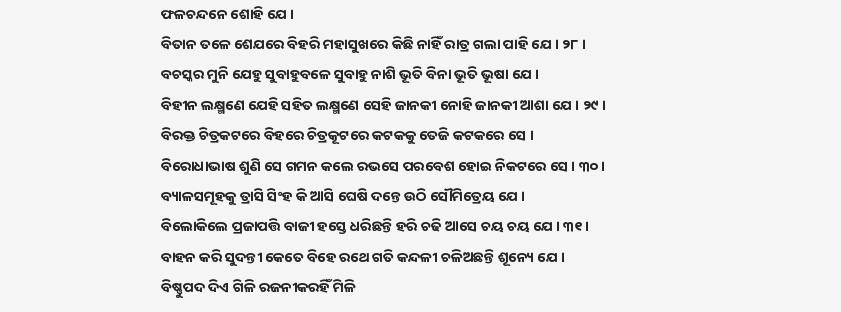ଫଳଚନ୍ଦନେ ଶୋହି ଯେ ।
ବିତାନ ତଳେ ଶେଯରେ ବିହରି ମହାସୁଖରେ କିଛି ନାହିଁ ରାତ୍ର ଗଲା ପାହି ଯେ । ୨୮ ।
ବଚସ୍କର ମୁନି ଯେହୁ ସୁବାହୁବଳେ ସୁବାହୁ ନାଶି ଭୂତି ବିନା ଭୂତି ଭୂଷା ଯେ ।
ବିହୀନ ଲକ୍ଷ୍ମଣେ ଯେହି ସହିତ ଲକ୍ଷ୍ମଣେ ସେହି ଜାନକୀ ନୋହି ଜାନକୀ ଆଶା ଯେ । ୨୯ ।
ବିରକ୍ତ ଚିତ୍ରକଟରେ ବିହରେ ଚିତ୍ରକୂଟରେ କଟକକୁ ତେଜି କଟକରେ ସେ ।
ବିରୋଧାଭାଷ ଶୁଣି ସେ ଗମନ କଲେ ରଭସେ ପରବେଶ ହୋଇ ନିକଟରେ ସେ । ୩୦ ।
ବ୍ୟାଳସମୂହକୁ ତ୍ରାସି ସିଂହ କି ଆସି ଘେଷି ଦନ୍ତେ ଉଠି ସୌମିତ୍ରେୟ ଯେ ।
ବିଲୋକିଲେ ପ୍ରଜାପତ୍ତି ବାଜୀ ହସ୍ତେ ଧରିଛନ୍ତି ହରି ଚଢି ଆସେ ଚୟ ଚୟ ଯେ । ୩୧ ।
ବାହନ କରି ସୁଦନ୍ତୀ କେତେ ବିହେ ରଥେ ଗତି କନ୍ଦଳୀ ଚଳିଅଛନ୍ତି ଶୂନ୍ୟେ ଯେ ।
ବିଷ୍ଣୁପଦ ଦିଏ ଗିଳି ରଜନୀକରହିଁ ମିଳି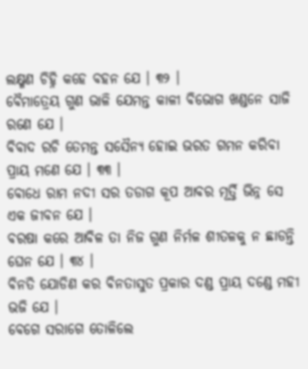ଲକ୍ଷ୍ମଣ ଚିହ୍ନି କହେ ବହନ ଯେ । ୩୨ ।
ବୈମାତ୍ରେୟ ଗୁଣ ଭାଳି ଯେମନ୍ତ କାଳୀ ବିଭୋଗ ଖଣ୍ଡନେ ସାଜି ରଣେ ଯେ ।
ବିବାଦ ରଚି ତେମନ୍ତ ସସୈନ୍ୟ ହୋଇ ଭରତ ଗମନ କରିବା ପ୍ରାୟ ମଣେ ଯେ । ୩୩ ।
ବୋଧେ ରାମ ନଦୀ ସର ତଡାଗ କୂପ ଆବର ମୂର୍ତ୍ତି ଭିନ୍ନ ସେ ଏକ ଜୀବନ ଯେ ।
ବରଷା କରେ ଆବିଳ ତା ନିଜ ଗୁଣ ନିର୍ମଳ ଶୀତଳକୁ ନ ଛାଡନ୍ତି ଘେନ ଯେ । ୩୪ ।
ବିନତି ଯୋଡିଣ କର ବିନତାସୁତ ପ୍ରକାର ଦଣ୍ଡ ପ୍ରାୟ ଦଣ୍ଡେ ମହୀ ଭଜି ଯେ ।
ବେଗେ ସରାଗେ ତୋଳିଲେ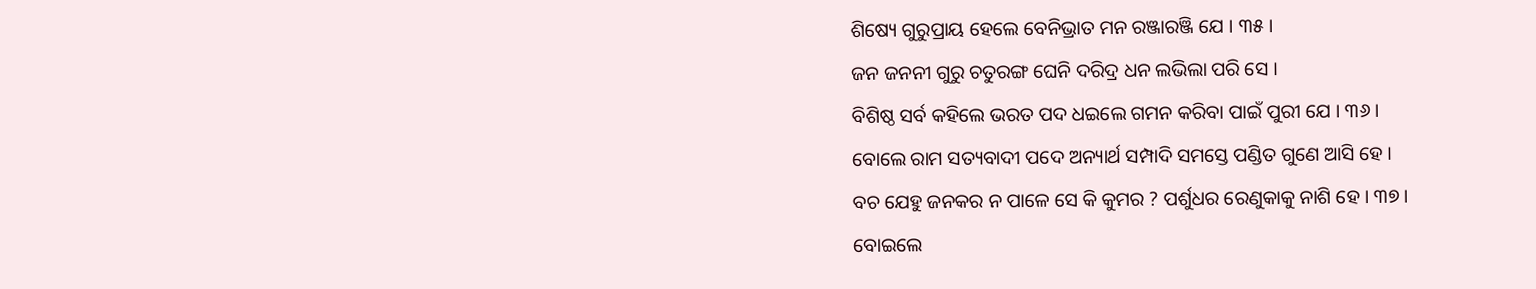ଶିଷ୍ୟେ ଗୁରୁପ୍ରାୟ ହେଲେ ବେନିଭ୍ରାତ ମନ ରଞ୍ଜାରଞ୍ଜି ଯେ । ୩୫ ।
ଜନ ଜନନୀ ଗୁରୁ ଚତୁରଙ୍ଗ ଘେନି ଦରିଦ୍ର ଧନ ଲଭିଲା ପରି ସେ ।
ବିଶିଷ୍ଠ ସର୍ବ କହିଲେ ଭରତ ପଦ ଧଇଲେ ଗମନ କରିବା ପାଇଁ ପୁରୀ ଯେ । ୩୬ ।
ବୋଲେ ରାମ ସତ୍ୟବାଦୀ ପଦେ ଅନ୍ୟାର୍ଥ ସମ୍ପାଦି ସମସ୍ତେ ପଣ୍ଡିତ ଗୁଣେ ଆସି ହେ ।
ବଚ ଯେହୁ ଜନକର ନ ପାଳେ ସେ କି କୁମର ? ପର୍ଶୁଧର ରେଣୁକାକୁ ନାଶି ହେ । ୩୭ ।
ବୋଇଲେ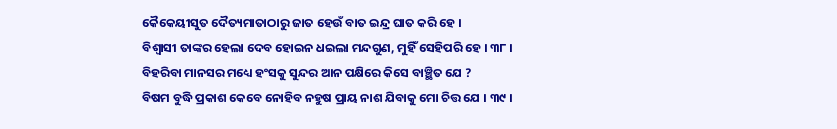କୈକେୟୀସୁତ ଦୈତ୍ୟମାତାଠାରୁ ଜାତ ହେଉଁ ବାତ ଇନ୍ଦ୍ର ଘାତ କରି ହେ ।
ବିଶ୍ୱାସୀ ତାଙ୍କର ହେଲା ଦେବ ହୋଇନ ଧଇଲା ମନ୍ଦଗୁଣ, ମୁହିଁ ସେହିପରି ହେ । ୩୮ ।
ବିହରିବା ମାନସର ମଧ୍ୟେ ହଂସକୁ ସୁନ୍ଦର ଆନ ପକ୍ଷିରେ କିସେ ବାଞ୍ଛିତ ଯେ ?
ବିଷମ ବୁଦ୍ଧି ପ୍ରକାଶ କେବେ ନୋହିବ ନହୁଷ ପ୍ରାୟ ନାଶ ଯିବାକୁ ମୋ ଚିତ୍ତ ଯେ । ୩୯ ।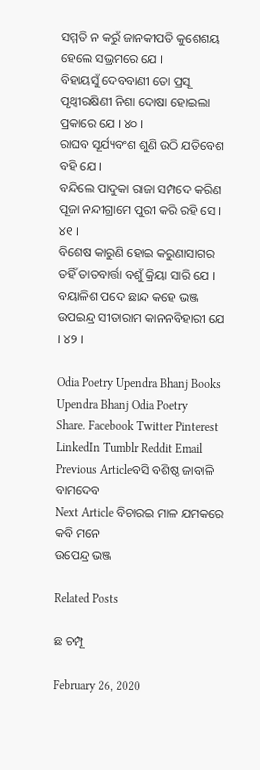ସମ୍ମତି ନ କରୁଁ ଜାନକୀପତି କୁଶେଶୟ ହେଲେ ସଭ୍ରମରେ ଯେ ।
ବିହାୟସୁଁ ଦେବବାଣୀ ତୋ ପ୍ରସୂ ପୃଥ୍ୱୀରକ୍ଷିଣୀ ନିଶା ଦୋଷା ହୋଇଲା ପ୍ରକାରେ ଯେ । ୪୦ ।
ରାଘବ ସୂର୍ଯ୍ୟବଂଶ ଶୁଣି ଉଠି ଯତିବେଶ ବହି ଯେ ।
ବନ୍ଦିଲେ ପାଦୁକା ରାଜା ସମ୍ପଦେ କରିଣ ପୂଜା ନନ୍ଦୀଗ୍ରାମେ ପୁରୀ କରି ରହି ସେ । ୪୧ ।
ବିଶେଷ କାରୁଣି ହୋଇ କରୁଣାସାଗର ତହିଁ ତାତବାର୍ତ୍ତା ବଶୁଁ କ୍ରିୟା ସାରି ଯେ ।
ବୟାଳିଶ ପଦେ ଛାନ୍ଦ କହେ ଭଞ୍ଜ ଉପଇନ୍ଦ୍ର ସୀତାରାମ କାନନବିହାରୀ ଯେ । ୪୨ ।

Odia Poetry Upendra Bhanj Books Upendra Bhanj Odia Poetry
Share. Facebook Twitter Pinterest LinkedIn Tumblr Reddit Email
Previous Articleବସି ବଶିଷ୍ଠ ଜାବାଳି ବାମଦେବ
Next Article ବିଚାରଇ ମାଳ ଯମକରେ କବି ମନେ
ଉପେନ୍ଦ୍ର ଭଞ୍ଜ

Related Posts

ଛ ଚମ୍ପୂ

February 26, 2020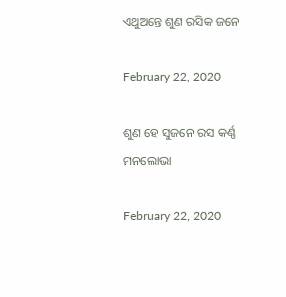ଏଥୁଅନ୍ତେ ଶୁଣ ରସିକ ଜନେ

February 22, 2020

ଶୁଣ ହେ ସୁଜନେ ରସ କର୍ଣ୍ଣ ମନଲୋଭା

February 22, 2020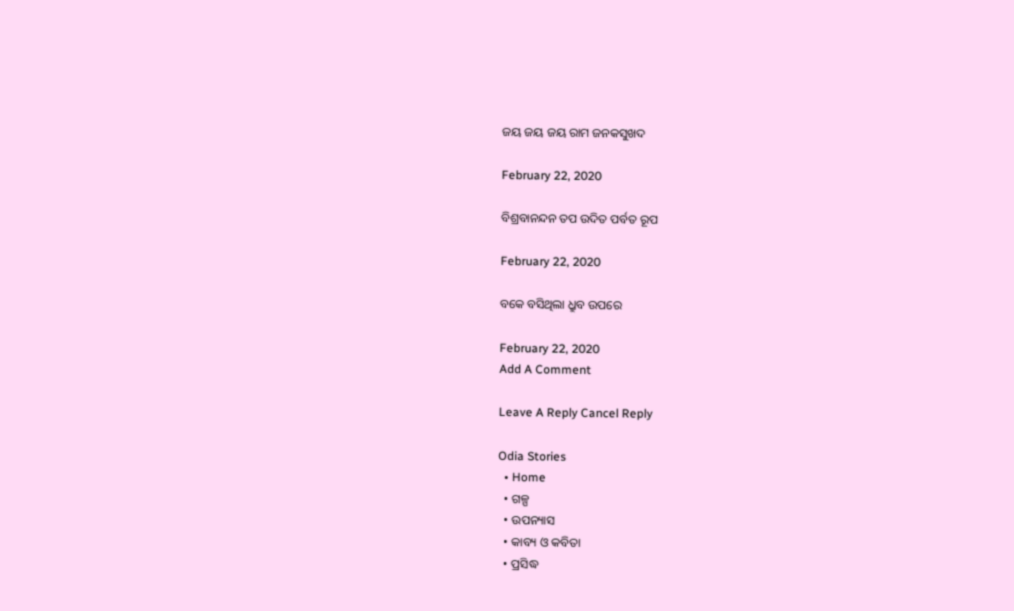ଜୟ ଜୟ ଜୟ ରାମ ଜନକସୁଖଦ

February 22, 2020

ବିଶ୍ରବାନନ୍ଦନ ତପ ଉଦିତ ପର୍ବତ ରୂପ

February 22, 2020

ବକେ ବସିଥିଲା ଧ୍ରୁବ ଉପରେ

February 22, 2020
Add A Comment

Leave A Reply Cancel Reply

Odia Stories
  • Home
  • ଗଳ୍ପ
  • ଉପନ୍ୟାସ
  • କାବ୍ୟ ଓ କବିତା
  • ପ୍ରସିଦ୍ଧ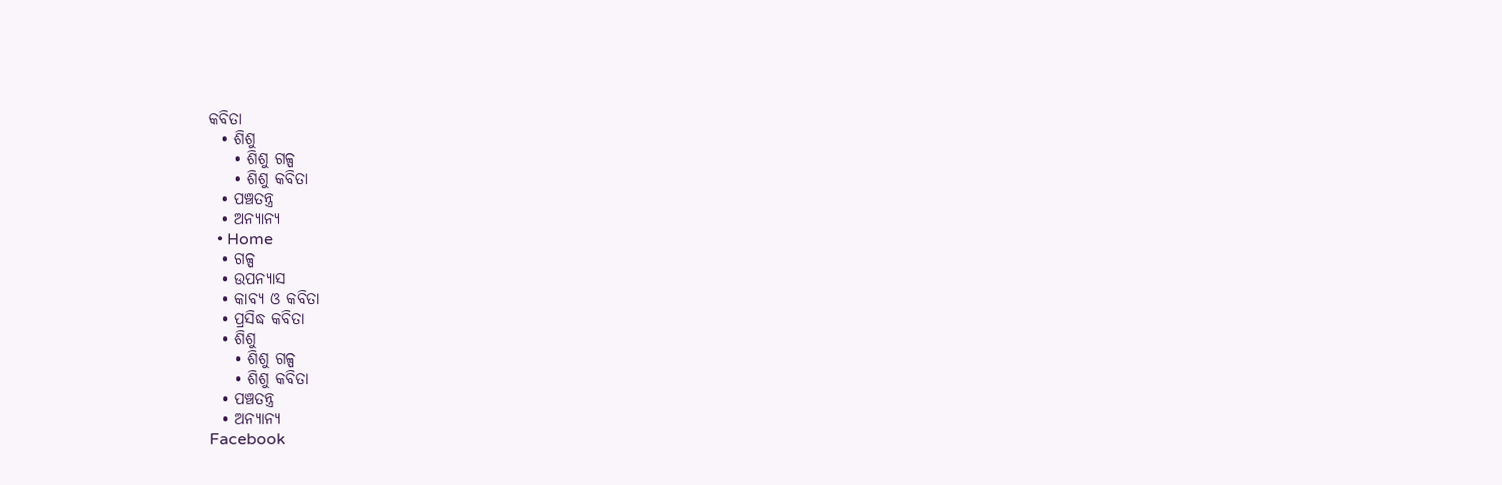କବିତା
  • ଶିଶୁ
    • ଶିଶୁ ଗଳ୍ପ
    • ଶିଶୁ କବିତା
  • ପଞ୍ଚତନ୍ତ୍ର
  • ଅନ୍ୟାନ୍ୟ
  • Home
  • ଗଳ୍ପ
  • ଉପନ୍ୟାସ
  • କାବ୍ୟ ଓ କବିତା
  • ପ୍ରସିଦ୍ଧ କବିତା
  • ଶିଶୁ
    • ଶିଶୁ ଗଳ୍ପ
    • ଶିଶୁ କବିତା
  • ପଞ୍ଚତନ୍ତ୍ର
  • ଅନ୍ୟାନ୍ୟ
Facebook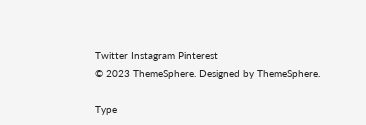Twitter Instagram Pinterest
© 2023 ThemeSphere. Designed by ThemeSphere.

Type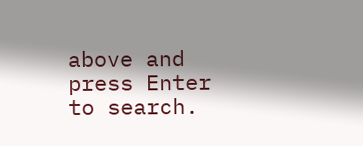above and press Enter to search.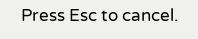Press Esc to cancel.